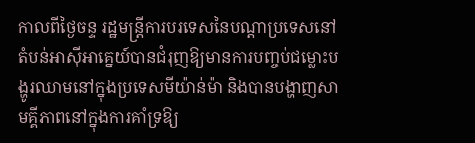កាលពីថ្ងៃចន្ទ រដ្ឋមន្ត្រីការបរទេសនៃបណ្ដាប្រទេសនៅតំបន់អាស៊ីអាគ្នេយ៍បានជំរុញឱ្យមានការបញ្ចប់ជម្លោះបង្ហូរឈាមនៅក្នុងប្រទេសមីយ៉ាន់ម៉ា និងបានបង្ហាញសាមគ្គីភាពនៅក្នុងការគាំទ្រឱ្យ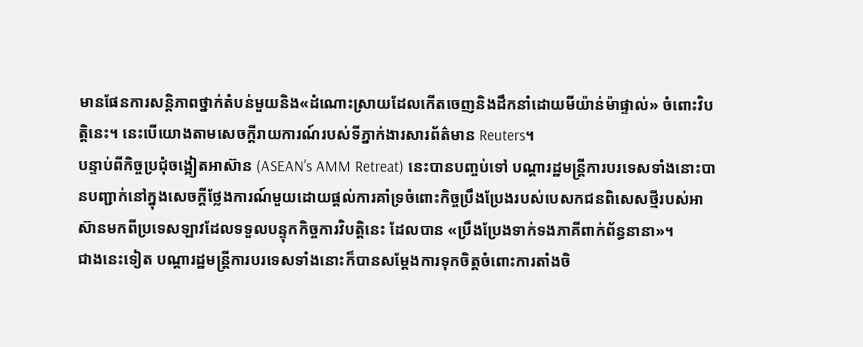មានផែនការសន្តិភាពថ្នាក់តំបន់មួយនិង«ដំណោះស្រាយដែលកើតចេញនិងដឹកនាំដោយមីយ៉ាន់ម៉ាផ្ទាល់» ចំពោះវិបត្តិនេះ។ នេះបើយោងតាមសេចក្ដីរាយការណ៍របស់ទីភ្នាក់ងារសារព័ត៌មាន Reuters។
បន្ទាប់ពីកិច្ចប្រជុំចង្អៀតអាស៊ាន (ASEAN's AMM Retreat) នេះបានបញ្ចប់ទៅ បណ្ដារដ្ឋមន្ត្រីការបរទេសទាំងនោះបានបញ្ជាក់នៅក្នុងសេចក្ដីថ្លែងការណ៍មួយដោយផ្ដល់ការគាំទ្រចំពោះកិច្ចប្រឹងប្រែងរបស់បេសកជនពិសេសថ្មីរបស់អាស៊ានមកពីប្រទេសឡាវដែលទទួលបន្ទុកកិច្ចការវិបត្តិនេះ ដែលបាន «ប្រឹងប្រែងទាក់ទងភាគីពាក់ព័ន្ធនានា»។
ជាងនេះទៀត បណ្ដារដ្ឋមន្ត្រីការបរទេសទាំងនោះក៏បានសម្ដែងការទុកចិត្តចំពោះការតាំងចិ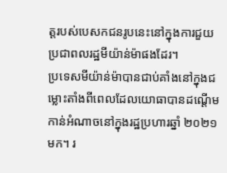ត្តរបស់បេសកជនរូបនេះនៅក្នុងការជួយប្រជាពលរដ្ឋមីយ៉ាន់ម៉ាផងដែរ។
ប្រទេសមីយ៉ាន់ម៉ាបានជាប់គាំងនៅក្នុងជម្លោះតាំងពីពេលដែលយោធាបានដណ្ដើមកាន់អំណាចនៅក្នុងរដ្ឋប្រហារឆ្នាំ ២០២១ មក។ រ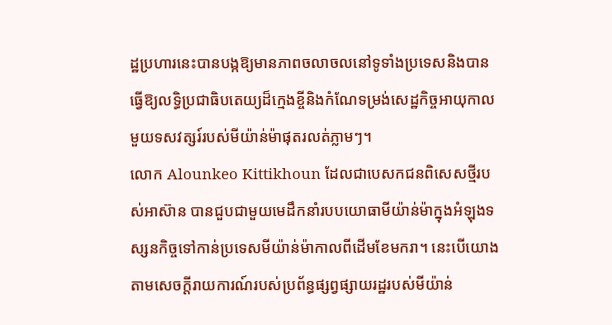ដ្ឋប្រហារនេះបានបង្កឱ្យមានភាពចលាចលនៅទូទាំងប្រទេសនិងបានធ្វើឱ្យលទ្ធិប្រជាធិបតេយ្យដ៏ក្មេងខ្ចីនិងកំណែទម្រង់សេដ្ឋកិច្ចអាយុកាលមួយទសវត្សរ៍របស់មីយ៉ាន់ម៉ាផុតរលត់ភ្លាមៗ។
លោក Alounkeo Kittikhoun ដែលជាបេសកជនពិសេសថ្មីរបស់អាស៊ាន បានជួបជាមួយមេដឹកនាំរបបយោធាមីយ៉ាន់ម៉ាក្នុងអំឡុងទស្សនកិច្ចទៅកាន់ប្រទេសមីយ៉ាន់ម៉ាកាលពីដើមខែមករា។ នេះបើយោងតាមសេចក្ដីរាយការណ៍របស់ប្រព័ន្ធផ្សព្វផ្សាយរដ្ឋរបស់មីយ៉ាន់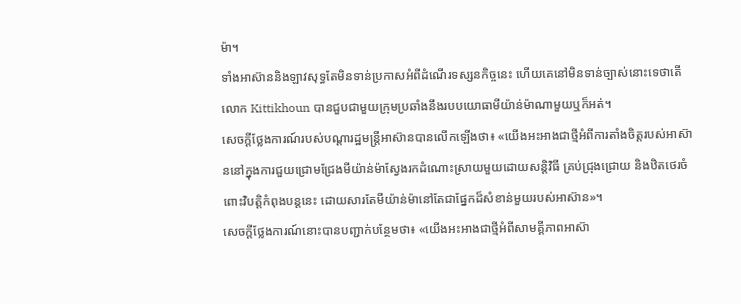ម៉ា។
ទាំងអាស៊ាននិងឡាវសុទ្ធតែមិនទាន់ប្រកាសអំពីដំណើរទស្សនកិច្ចនេះ ហើយគេនៅមិនទាន់ច្បាស់នោះទេថាតើលោក Kittikhoun បានជួបជាមួយក្រុមប្រឆាំងនឹងរបបយោធាមីយ៉ាន់ម៉ាណាមួយឬក៏អត់។
សេចក្ដីថ្លែងការណ៍របស់បណ្ដារដ្ឋមន្ត្រីអាស៊ានបានលើកឡើងថា៖ «យើងអះអាងជាថ្មីអំពីការតាំងចិត្តរបស់អាស៊ាននៅក្នុងការជួយជ្រោមជ្រែងមីយ៉ាន់ម៉ាស្វែងរកដំណោះស្រាយមួយដោយសន្តិវិធី គ្រប់ជ្រុងជ្រោយ និងឋិតថេរចំពោះវិបត្តិកំពុងបន្តនេះ ដោយសារតែមីយ៉ាន់ម៉ានៅតែជាផ្នែកដ៏សំខាន់មួយរបស់អាស៊ាន»។
សេចក្ដីថ្លែងការណ៍នោះបានបញ្ជាក់បន្ថែមថា៖ «យើងអះអាងជាថ្មីអំពីសាមគ្គីភាពអាស៊ា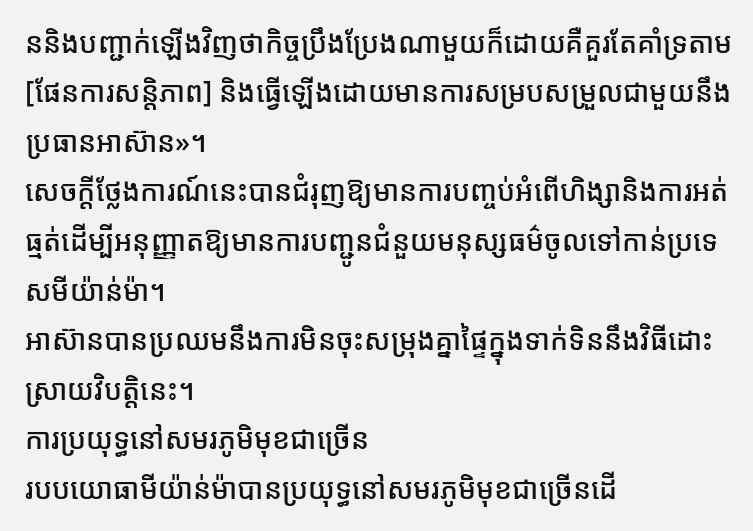ននិងបញ្ជាក់ឡើងវិញថាកិច្ចប្រឹងប្រែងណាមួយក៏ដោយគឺគួរតែគាំទ្រតាម [ផែនការសន្តិភាព] និងធ្វើឡើងដោយមានការសម្របសម្រួលជាមួយនឹងប្រធានអាស៊ាន»។
សេចក្ដីថ្លែងការណ៍នេះបានជំរុញឱ្យមានការបញ្ចប់អំពើហិង្សានិងការអត់ធ្មត់ដើម្បីអនុញ្ញាតឱ្យមានការបញ្ជូនជំនួយមនុស្សធម៌ចូលទៅកាន់ប្រទេសមីយ៉ាន់ម៉ា។
អាស៊ានបានប្រឈមនឹងការមិនចុះសម្រុងគ្នាផ្ទៃក្នុងទាក់ទិននឹងវិធីដោះស្រាយវិបត្តិនេះ។
ការប្រយុទ្ធនៅសមរភូមិមុខជាច្រើន
របបយោធាមីយ៉ាន់ម៉ាបានប្រយុទ្ធនៅសមរភូមិមុខជាច្រើនដើ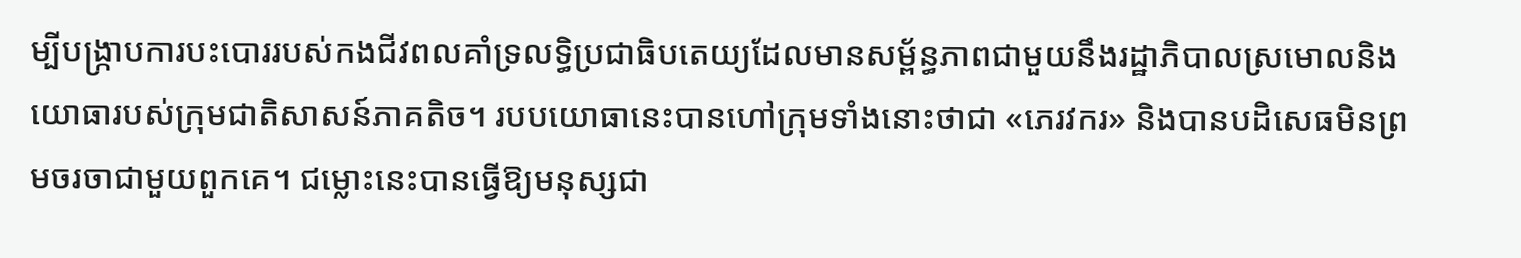ម្បីបង្ក្រាបការបះបោររបស់កងជីវពលគាំទ្រលទ្ធិប្រជាធិបតេយ្យដែលមានសម្ព័ន្ធភាពជាមួយនឹងរដ្ឋាភិបាលស្រមោលនិងយោធារបស់ក្រុមជាតិសាសន៍ភាគតិច។ របបយោធានេះបានហៅក្រុមទាំងនោះថាជា «ភេរវករ» និងបានបដិសេធមិនព្រមចរចាជាមួយពួកគេ។ ជម្លោះនេះបានធ្វើឱ្យមនុស្សជា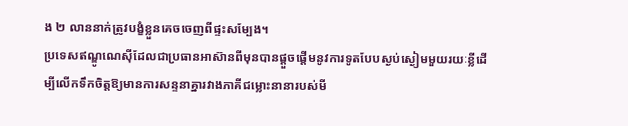ង ២ លាននាក់ត្រូវបង្ខំខ្លួនគេចចេញពីផ្ទះសម្បែង។
ប្រទេសឥណ្ឌូណេស៊ីដែលជាប្រធានអាស៊ានពីមុនបានផ្ដួចផ្ដើមនូវការទូតបែបស្ងប់ស្ងៀមមួយរយៈខ្លីដើម្បីលើកទឹកចិត្តឱ្យមានការសន្ទនាគ្នារវាងភាគីជម្លោះនានារបស់មី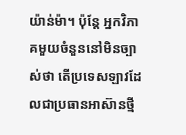យ៉ាន់ម៉ា។ ប៉ុន្តែ អ្នកវិភាគមួយចំនួននៅមិនច្បាស់ថា តើប្រទេសឡាវដែលជាប្រធានអាស៊ានថ្មី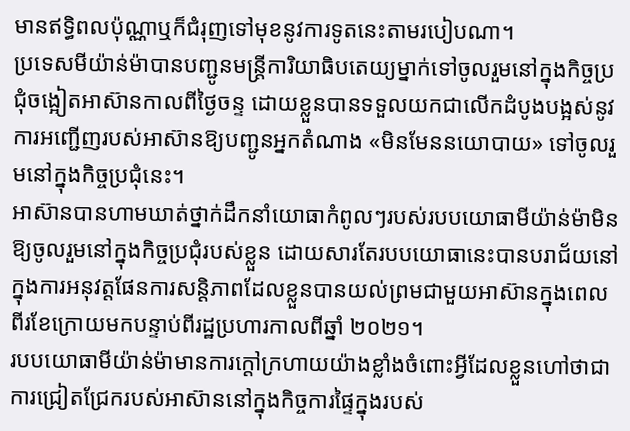មានឥទ្ធិពលប៉ុណ្ណាឬក៏ជំរុញទៅមុខនូវការទូតនេះតាមរបៀបណា។
ប្រទេសមីយ៉ាន់ម៉ាបានបញ្ជូនមន្ត្រីការិយាធិបតេយ្យម្នាក់ទៅចូលរួមនៅក្នុងកិច្ចប្រជុំចង្អៀតអាស៊ានកាលពីថ្ងៃចន្ទ ដោយខ្លួនបានទទួលយកជាលើកដំបូងបង្អស់នូវការអញ្ជើញរបស់អាស៊ានឱ្យបញ្ជូនអ្នកតំណាង «មិនមែននយោបាយ» ទៅចូលរួមនៅក្នុងកិច្ចប្រជុំនេះ។
អាស៊ានបានហាមឃាត់ថ្នាក់ដឹកនាំយោធាកំពូលៗរបស់របបយោធាមីយ៉ាន់ម៉ាមិនឱ្យចូលរួមនៅក្នុងកិច្ចប្រជុំរបស់ខ្លួន ដោយសារតែរបបយោធានេះបានបរាជ័យនៅក្នុងការអនុវត្តផែនការសន្តិភាពដែលខ្លួនបានយល់ព្រមជាមួយអាស៊ានក្នុងពេលពីរខែក្រោយមកបន្ទាប់ពីរដ្ឋប្រហារកាលពីឆ្នាំ ២០២១។
របបយោធាមីយ៉ាន់ម៉ាមានការក្ដៅក្រហាយយ៉ាងខ្លាំងចំពោះអ្វីដែលខ្លួនហៅថាជាការជ្រៀតជ្រែករបស់អាស៊ាននៅក្នុងកិច្ចការផ្ទៃក្នុងរបស់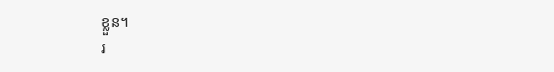ខ្លួន។
រ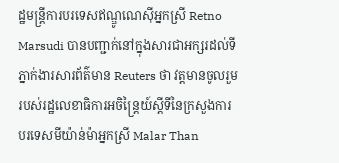ដ្ឋមន្ត្រីការបរទេសឥណ្ឌូណេស៊ីអ្នកស្រី Retno Marsudi បានបញ្ជាក់នៅក្នុងសារជាអក្សរដល់ទីភ្នាក់ងារសារព័ត៌មាន Reuters ថា វត្តមានចូលរួមរបស់រដ្ឋលេខាធិការអចិន្ត្រៃយ៍ស្ដីទីនៃក្រសួងការបរទេសមីយ៉ាន់ម៉ាអ្នកស្រី Malar Than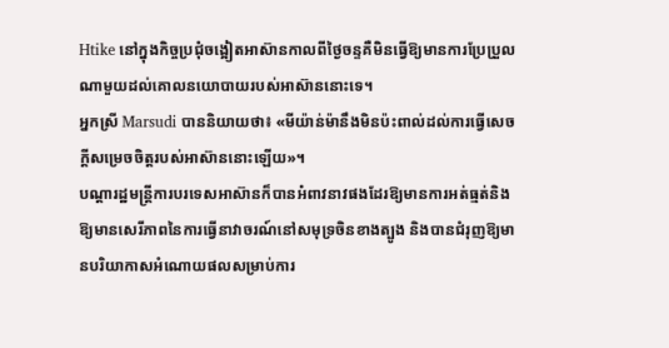Htike នៅក្នុងកិច្ចប្រជុំចង្អៀតអាស៊ានកាលពីថ្ងៃចន្ទគឺមិនធ្វើឱ្យមានការប្រែប្រួលណាមួយដល់គោលនយោបាយរបស់អាស៊ាននោះទេ។
អ្នកស្រី Marsudi បាននិយាយថា៖ «មីយ៉ាន់ម៉ានឹងមិនប៉ះពាល់ដល់ការធ្វើសេចក្ដីសម្រេចចិត្តរបស់អាស៊ាននោះឡើយ»។
បណ្ដារដ្ឋមន្ត្រីការបរទេសអាស៊ានក៏បានអំពាវនាវផងដែរឱ្យមានការអត់ធ្មត់និងឱ្យមានសេរីភាពនៃការធ្វើនាវាចរណ៍នៅសមុទ្រចិនខាងត្បូង និងបានជំរុញឱ្យមានបរិយាកាសអំណោយផលសម្រាប់ការ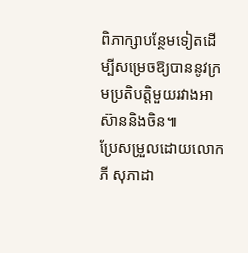ពិភាក្សាបន្ថែមទៀតដើម្បីសម្រេចឱ្យបាននូវក្រមប្រតិបត្តិមួយរវាងអាស៊ាននិងចិន៕
ប្រែសម្រួលដោយលោក ភី សុភាដា